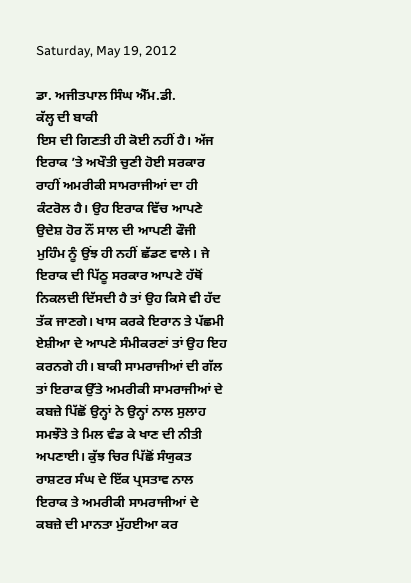Saturday, May 19, 2012

ਡਾ. ਅਜੀਤਪਾਲ ਸਿੰਘ ਐੱਮ.ਡੀ.
ਕੱਲ੍ਹ ਦੀ ਬਾਕੀ
ਇਸ ਦੀ ਗਿਣਤੀ ਹੀ ਕੋਈ ਨਹੀਂ ਹੈ। ਅੱਜ ਇਰਾਕ ’ਤੇ ਅਖੌਤੀ ਚੁਣੀ ਹੋਈ ਸਰਕਾਰ ਰਾਹੀਂ ਅਮਰੀਕੀ ਸਾਮਰਾਜੀਆਂ ਦਾ ਹੀ ਕੰਟਰੋਲ ਹੈ। ਉਹ ਇਰਾਕ ਵਿੱਚ ਆਪਣੇ ਉਦੇਸ਼ ਹੋਰ ਨੌਂ ਸਾਲ ਦੀ ਆਪਣੀ ਫੌਜੀ ਮੁਹਿੰਮ ਨੂੰ ਉਂਝ ਹੀ ਨਹੀਂ ਛੱਡਣ ਵਾਲੇ। ਜੇ ਇਰਾਕ ਦੀ ਪਿੱਠੂ ਸਰਕਾਰ ਆਪਣੇ ਹੱਥੋਂ ਨਿਕਲਦੀ ਦਿੱਸਦੀ ਹੈ ਤਾਂ ਉਹ ਕਿਸੇ ਵੀ ਹੱਦ ਤੱਕ ਜਾਣਗੇ। ਖਾਸ ਕਰਕੇ ਇਰਾਨ ਤੇ ਪੱਛਮੀ ਏਸ਼ੀਆ ਦੇ ਆਪਣੇ ਸੰਮੀਕਰਣਾਂ ਤਾਂ ਉਹ ਇਹ ਕਰਨਗੇ ਹੀ। ਬਾਕੀ ਸਾਮਰਾਜੀਆਂ ਦੀ ਗੱਲ ਤਾਂ ਇਰਾਕ ਉੱਤੇ ਅਮਰੀਕੀ ਸਾਮਰਾਜੀਆਂ ਦੇ ਕਬਜ਼ੇ ਪਿੱਛੋਂ ਉਨ੍ਹਾਂ ਨੇ ਉਨ੍ਹਾਂ ਨਾਲ ਸੁਲਾਹ ਸਮਝੌਤੇ ਤੇ ਮਿਲ ਵੰਡ ਕੇ ਖਾਣ ਦੀ ਨੀਤੀ ਅਪਣਾਈ। ਕੁੱਝ ਚਿਰ ਪਿੱਛੋਂ ਸੰਯੁਕਤ ਰਾਸ਼ਟਰ ਸੰਘ ਦੇ ਇੱਕ ਪ੍ਰਸਤਾਵ ਨਾਲ ਇਰਾਕ ਤੇ ਅਮਰੀਕੀ ਸਾਮਰਾਜੀਆਂ ਦੇ ਕਬਜ਼ੇ ਦੀ ਮਾਨਤਾ ਮੁੱਹਈਆ ਕਰ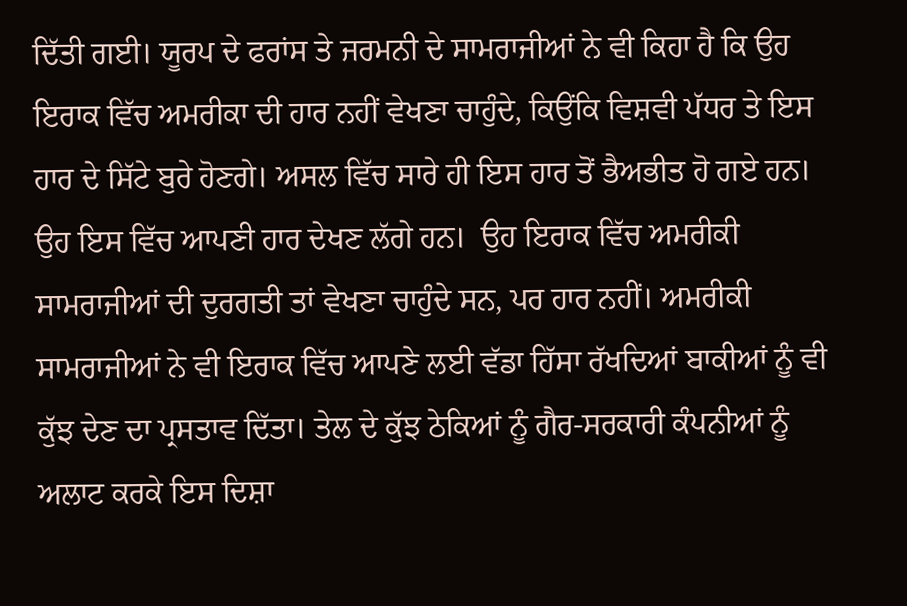ਦਿੱਤੀ ਗਈ। ਯੂਰਪ ਦੇ ਫਰਾਂਸ ਤੇ ਜਰਮਨੀ ਦੇ ਸਾਮਰਾਜੀਆਂ ਨੇ ਵੀ ਕਿਹਾ ਹੈ ਕਿ ਉਹ ਇਰਾਕ ਵਿੱਚ ਅਮਰੀਕਾ ਦੀ ਹਾਰ ਨਹੀਂ ਵੇਖਣਾ ਚਾਹੁੰਦੇ, ਕਿਉਂਕਿ ਵਿਸ਼ਵੀ ਪੱਧਰ ਤੇ ਇਸ ਹਾਰ ਦੇ ਸਿੱਟੇ ਬੁਰੇ ਹੋਣਗੇ। ਅਸਲ ਵਿੱਚ ਸਾਰੇ ਹੀ ਇਸ ਹਾਰ ਤੋਂ ਭੈਅਭੀਤ ਹੋ ਗਏ ਹਨ। ਉਹ ਇਸ ਵਿੱਚ ਆਪਣੀ ਹਾਰ ਦੇਖਣ ਲੱਗੇ ਹਨ।  ਉਹ ਇਰਾਕ ਵਿੱਚ ਅਮਰੀਕੀ ਸਾਮਰਾਜੀਆਂ ਦੀ ਦੁਰਗਤੀ ਤਾਂ ਵੇਖਣਾ ਚਾਹੁੰਦੇ ਸਨ, ਪਰ ਹਾਰ ਨਹੀਂ। ਅਮਰੀਕੀ ਸਾਮਰਾਜੀਆਂ ਨੇ ਵੀ ਇਰਾਕ ਵਿੱਚ ਆਪਣੇ ਲਈ ਵੱਡਾ ਹਿੱਸਾ ਰੱਖਦਿਆਂ ਬਾਕੀਆਂ ਨੂੰ ਵੀ ਕੁੱਝ ਦੇਣ ਦਾ ਪ੍ਰਸਤਾਵ ਦਿੱਤਾ। ਤੇਲ ਦੇ ਕੁੱਝ ਠੇਕਿਆਂ ਨੂੰ ਗੈਰ-ਸਰਕਾਰੀ ਕੰਪਨੀਆਂ ਨੂੰ ਅਲਾਟ ਕਰਕੇ ਇਸ ਦਿਸ਼ਾ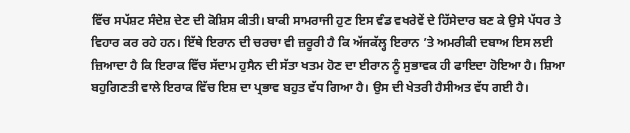ਵਿੱਚ ਸਪੱਸ਼ਟ ਸੰਦੇਸ਼ ਦੇਣ ਦੀ ਕੋਸ਼ਿਸ ਕੀਤੀ। ਬਾਕੀ ਸਾਮਰਾਜੀ ਹੁਣ ਇਸ ਵੰਡ ਵਖਰੇਵੇਂ ਦੇ ਹਿੱਸੇਦਾਰ ਬਣ ਕੇ ਉਸੇ ਪੱਧਰ ਤੇ ਵਿਹਾਰ ਕਰ ਰਹੇ ਹਨ। ਇੱਥੇ ਇਰਾਨ ਦੀ ਚਰਚਾ ਵੀ ਜ਼ਰੂਰੀ ਹੈ ਕਿ ਅੱਜਕੱਲ੍ਹ ਇਰਾਨ ’ਤੇ ਅਮਰੀਕੀ ਦਬਾਅ ਇਸ ਲਈ ਜ਼ਿਆਦਾ ਹੈ ਕਿ ਇਰਾਕ ਵਿੱਚ ਸੱਦਾਮ ਹੁਸੈਨ ਦੀ ਸੱਤਾ ਖਤਮ ਹੋਣ ਦਾ ਈਰਾਨ ਨੂੰ ਸੁਭਾਵਕ ਹੀ ਫਾਇਦਾ ਹੋਇਆ ਹੈ। ਸ਼ਿਆ ਬਹੁਗਿਣਤੀ ਵਾਲੇ ਇਰਾਕ ਵਿੱਚ ਇਸ਼ ਦਾ ਪ੍ਰਭਾਵ ਬਹੁਤ ਵੱਧ ਗਿਆ ਹੈ। ਉਸ ਦੀ ਖੇਤਰੀ ਹੈਸੀਅਤ ਵੱਧ ਗਈ ਹੈ।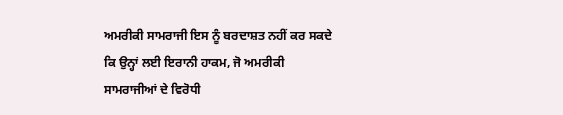ਅਮਰੀਕੀ ਸਾਮਰਾਜੀ ਇਸ ਨੂੰ ਬਰਦਾਸ਼ਤ ਨਹੀਂ ਕਰ ਸਕਦੇ ਕਿ ਉਨ੍ਹਾਂ ਲਈ ਇਰਾਨੀ ਹਾਕਮ, ਜੋ ਅਮਰੀਕੀ ਸਾਮਰਾਜੀਆਂ ਦੇ ਵਿਰੋਧੀ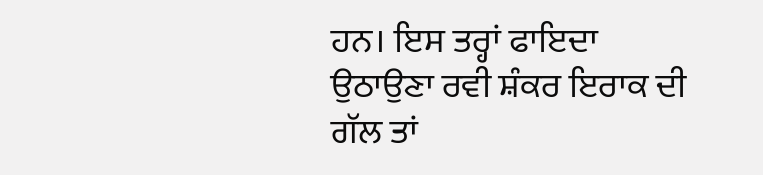ਹਨ। ਇਸ ਤਰ੍ਹਾਂ ਫਾਇਦਾ ਉਠਾਉਣਾ ਰਵੀ ਸ਼ੰਕਰ ਇਰਾਕ ਦੀ ਗੱਲ ਤਾਂ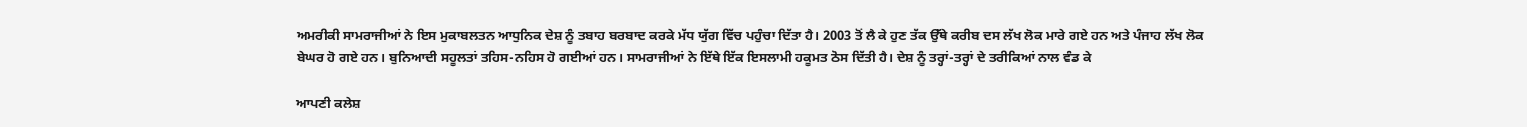ਅਮਰੀਕੀ ਸਾਮਰਾਜੀਆਂ ਨੇ ਇਸ ਮੁਕਾਬਲਤਨ ਆਧੁਨਿਕ ਦੇਸ਼ ਨੂੰ ਤਬਾਹ ਬਰਬਾਦ ਕਰਕੇ ਮੱਧ ਯੁੱਗ ਵਿੱਚ ਪਹੁੰਚਾ ਦਿੱਤਾ ਹੈ। 2003 ਤੋਂ ਲੈ ਕੇ ਹੁਣ ਤੱਕ ਉੱਥੇ ਕਰੀਬ ਦਸ ਲੱਖ ਲੋਕ ਮਾਰੇ ਗਏ ਹਨ ਅਤੇ ਪੰਜਾਹ ਲੱਖ ਲੋਕ ਬੇਘਰ ਹੋ ਗਏ ਹਨ। ਬੁਨਿਆਦੀ ਸਹੂਲਤਾਂ ਤਹਿਸ-ਨਹਿਸ ਹੋ ਗਈਆਂ ਹਨ। ਸਾਮਰਾਜੀਆਂ ਨੇ ਇੱਥੇ ਇੱਕ ਇਸਲਾਮੀ ਹਕੂਮਤ ਠੋਸ ਦਿੱਤੀ ਹੈ। ਦੇਸ਼ ਨੂੰ ਤਰ੍ਹਾਂ-ਤਰ੍ਹਾਂ ਦੇ ਤਰੀਕਿਆਂ ਨਾਲ ਵੰਡ ਕੇ

ਆਪਣੀ ਕਲੇਸ਼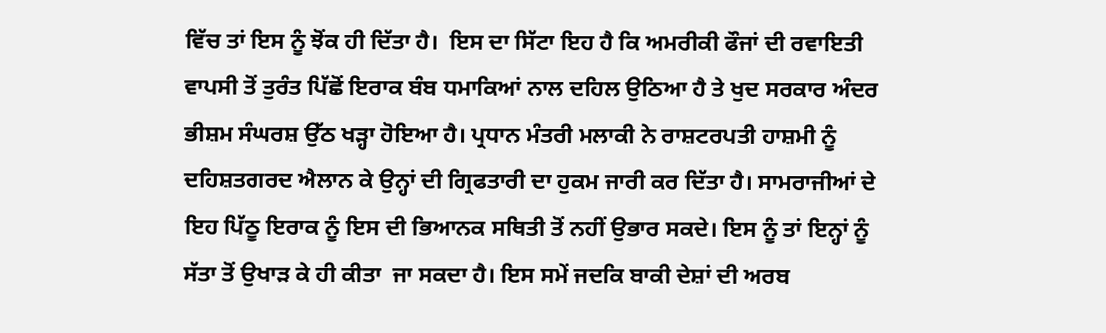ਵਿੱਚ ਤਾਂ ਇਸ ਨੂੰ ਝੋਂਕ ਹੀ ਦਿੱਤਾ ਹੈ।  ਇਸ ਦਾ ਸਿੱਟਾ ਇਹ ਹੈ ਕਿ ਅਮਰੀਕੀ ਫੌਜਾਂ ਦੀ ਰਵਾਇਤੀ ਵਾਪਸੀ ਤੋਂ ਤੁਰੰਤ ਪਿੱਛੋਂ ਇਰਾਕ ਬੰਬ ਧਮਾਕਿਆਂ ਨਾਲ ਦਹਿਲ ਉਠਿਆ ਹੈ ਤੇ ਖੁਦ ਸਰਕਾਰ ਅੰਦਰ ਭੀਸ਼ਮ ਸੰਘਰਸ਼ ਉੱਠ ਖੜ੍ਹਾ ਹੋਇਆ ਹੈ। ਪ੍ਰਧਾਨ ਮੰਤਰੀ ਮਲਾਕੀ ਨੇ ਰਾਸ਼ਟਰਪਤੀ ਹਾਸ਼ਮੀ ਨੂੰ ਦਹਿਸ਼ਤਗਰਦ ਐਲਾਨ ਕੇ ਉਨ੍ਹਾਂ ਦੀ ਗ੍ਰਿਫਤਾਰੀ ਦਾ ਹੁਕਮ ਜਾਰੀ ਕਰ ਦਿੱਤਾ ਹੈ। ਸਾਮਰਾਜੀਆਂ ਦੇ ਇਹ ਪਿੱਠੂ ਇਰਾਕ ਨੂੰ ਇਸ ਦੀ ਭਿਆਨਕ ਸਥਿਤੀ ਤੋਂ ਨਹੀਂ ਉਭਾਰ ਸਕਦੇ। ਇਸ ਨੂੰ ਤਾਂ ਇਨ੍ਹਾਂ ਨੂੰ ਸੱਤਾ ਤੋਂ ਉਖਾੜ ਕੇ ਹੀ ਕੀਤਾ  ਜਾ ਸਕਦਾ ਹੈ। ਇਸ ਸਮੇਂ ਜਦਕਿ ਬਾਕੀ ਦੇਸ਼ਾਂ ਦੀ ਅਰਬ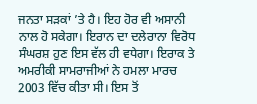ਜਨਤਾ ਸੜਕਾਂ ’ਤੇ ਹੈ। ਇਹ ਹੋਰ ਵੀ ਅਸਾਨੀ ਨਾਲ ਹੋ ਸਕੇਗਾ। ਇਰਾਨ ਦਾ ਦਲੇਰਾਨਾ ਵਿਰੋਧ ਸੰਘਰਸ਼ ਹੁਣ ਇਸ ਵੱਲ ਹੀ ਵਧੇਗਾ। ਇਰਾਕ ਤੇ ਅਮਰੀਕੀ ਸਾਮਰਾਜੀਆਂ ਨੇ ਹਮਲਾ ਮਾਰਚ 2003 ਵਿੱਚ ਕੀਤਾ ਸੀ। ਇਸ ਤੋਂ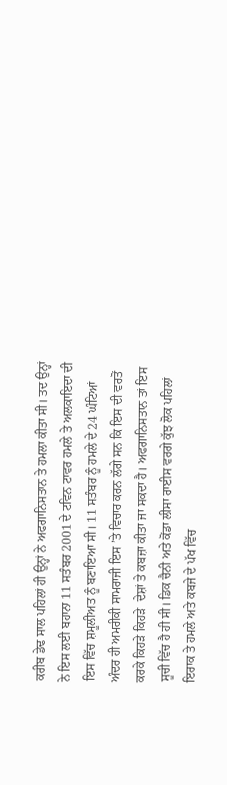ਕਰੀਬ ਡੇਢ ਸਾਲ ਪਹਿਲਾਂ ਹੀ ਉਨ੍ਹਾਂ ਨੇ ਅਫਗਾਨਿਸਤਾਨ ਤੇ ਹਮਲਾ ਕੀਤਾ ਸੀ। ਤਦ ਉਨ੍ਹਾਂ ਨੇ ਇਸ ਲਈ ਬਹਾਨਾ 11 ਸਤੰਬਰ 2001 ਦੇ ਟਵਿਨ ਟਾਵਰ ਹਮਲੇ ਤੇ ਅਲਕਾਇਦਾ ਦੀ ਇਸ ਵਿੱਚ ਸ਼ਮੂਲੀਅਤ ਨੂੰ ਬਣਾਇਆ ਸੀ। 11 ਸਤੰਬਰ ਨੂੰ ਹਮਲੇ ਦੇ 24 ਘੰਟਿਆਂ ਅੰਦਰ ਹੀ ਅਮਰੀਕੀ ਸਾਮਰਾਜੀ ਇਸ ’ਤੇ ਵਿਚਾਰ ਕਰਨ ਲੱਗੇ ਸਨ ਕਿ ਇਸ ਦੀ ਵਰਤੋਂ ਕਰਕੇ ਕਿਹੜੇ ਕਿਹੜੇ  ਦੇਸ਼ਾਂ ਤੇ ਕਬਜ਼ਾ ਕੀਤਾ ਜਾ ਸਕਦਾ ਹੈ। ਅਫਗਾਨਿਸਤਾਨ ਤਾਂ ਇਸ ਸੂਚੀ ਵਿੱਚ ਹੈ ਹੀ ਸੀ। ਡਿਕ ਚੈਨੀ ਅਤੇ ਕੋਂਡਾ ਲੀਸਾ ਰਾਈਸ ਵਰਗੇ ਕੁੱਝ ਲੋਕ ਪਹਿਲਾਂ ਇਰਾਕ ਤੇ ਹਮਲੇ ਅਤੇ ਕਬਜੇ ਦੇ ਪੱਖ ਵਿੱਚ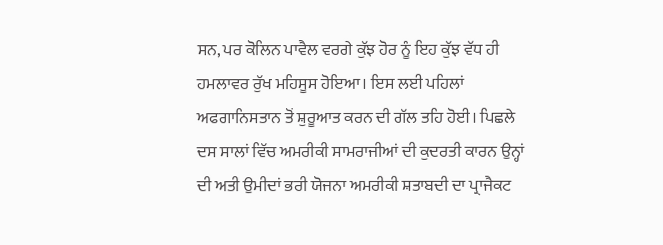ਸਨ, ਪਰ ਕੋਲਿਨ ਪਾਵੈਲ ਵਰਗੇ ਕੁੱਝ ਹੋਰ ਨੂੰ ਇਹ ਕੁੱਝ ਵੱਧ ਹੀ ਹਮਲਾਵਰ ਰੁੱਖ ਮਹਿਸੂਸ ਹੋਇਆ। ਇਸ ਲਈ ਪਹਿਲਾਂ ਅਫਗਾਨਿਸਤਾਨ ਤੋਂ ਸ਼ੁਰੂਆਤ ਕਰਨ ਦੀ ਗੱਲ ਤਹਿ ਹੋਈ। ਪਿਛਲੇ ਦਸ ਸਾਲਾਂ ਵਿੱਚ ਅਮਰੀਕੀ ਸਾਮਰਾਜੀਆਂ ਦੀ ਕੁਦਰਤੀ ਕਾਰਨ ਉਨ੍ਹਾਂ ਦੀ ਅਤੀ ਉਮੀਦਾਂ ਭਰੀ ਯੋਜਨਾ ਅਮਰੀਕੀ ਸ਼ਤਾਬਦੀ ਦਾ ਪ੍ਰਾਜੈਕਟ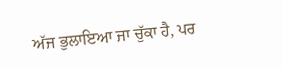ਅੱਜ ਭੁਲਾਇਆ ਜਾ ਚੁੱਕਾ ਹੈ, ਪਰ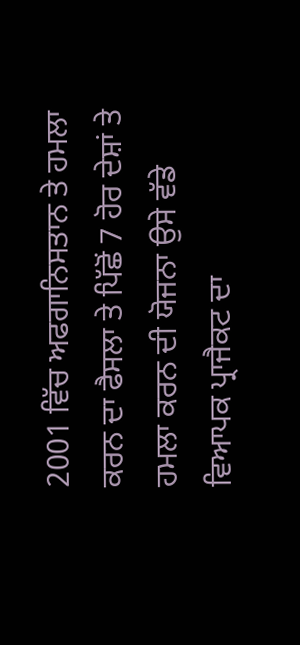2001 ਵਿੱਚ ਅਫਗਾਨਿਸਤਾਨ ਤੇ ਹਮਲਾ ਕਰਨ ਦਾ ਫੈਸਲਾ ਤੇ ਪਿੱਛੋਂ 7 ਹੋਰ ਦੇਸ਼ਾਂ ਤੇ ਹਮਲਾ ਕਰਨ ਦੀ ਯੋਜਨਾ ਉਸੇ ਵੱਡੇ ਵਿਆਪਕ ਪ੍ਰਾਜੈਕਟ ਦਾ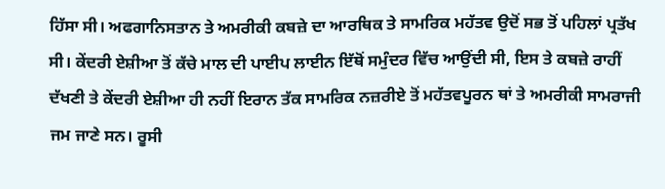ਹਿੱਸਾ ਸੀ। ਅਫਗਾਨਿਸਤਾਨ ਤੇ ਅਮਰੀਕੀ ਕਬਜ਼ੇ ਦਾ ਆਰਥਿਕ ਤੇ ਸਾਮਰਿਕ ਮਹੱਤਵ ਉਦੋਂ ਸਭ ਤੋਂ ਪਹਿਲਾਂ ਪ੍ਰਤੱਖ ਸੀ। ਕੇਂਦਰੀ ਏਸ਼ੀਆ ਤੋਂ ਕੱਚੇ ਮਾਲ ਦੀ ਪਾਈਪ ਲਾਈਨ ਇੱਥੋਂ ਸਮੁੰਦਰ ਵਿੱਚ ਆਉਂਦੀ ਸੀ, ਇਸ ਤੇ ਕਬਜ਼ੇ ਰਾਹੀਂ ਦੱਖਣੀ ਤੇ ਕੇਂਦਰੀ ਏਸ਼ੀਆ ਹੀ ਨਹੀਂ ਇਰਾਨ ਤੱਕ ਸਾਮਰਿਕ ਨਜ਼ਰੀਏ ਤੋਂ ਮਹੱਤਵਪੂਰਨ ਥਾਂ ਤੇ ਅਮਰੀਕੀ ਸਾਮਰਾਜੀ ਜਮ ਜਾਣੇ ਸਨ। ਰੂਸੀ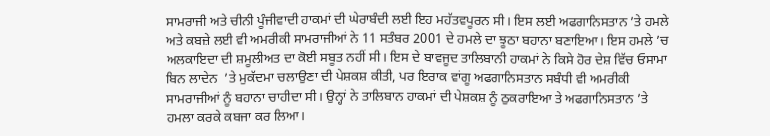ਸਾਮਰਾਜੀ ਅਤੇ ਚੀਨੀ ਪੂੰਜੀਵਾਦੀ ਹਾਕਮਾਂ ਦੀ ਘੇਰਾਬੰਦੀ ਲਈ ਇਹ ਮਹੱਤਵਪੂਰਨ ਸੀ। ਇਸ ਲਈ ਅਫਗਾਨਿਸਤਾਨ ’ਤੇ ਹਮਲੇ ਅਤੇ ਕਬਜ਼ੇ ਲਈ ਵੀ ਅਮਰੀਕੀ ਸਾਮਰਾਜੀਆਂ ਨੇ 11 ਸਤੰਬਰ 2001 ਦੇ ਹਮਲੇ ਦਾ ਝੂਠਾ ਬਹਾਨਾ ਬਣਾਇਆ। ਇਸ ਹਮਲੇ ’ਚ ਅਲਕਾਇਦਾ ਦੀ ਸ਼ਮੂਲੀਅਤ ਦਾ ਕੋਈ ਸਬੂਤ ਨਹੀਂ ਸੀ। ਇਸ ਦੇ ਬਾਵਜੂਦ ਤਾਲਿਬਾਨੀ ਹਾਕਮਾਂ ਨੇ ਕਿਸੇ ਹੋਰ ਦੇਸ਼ ਵਿੱਚ ਓਸਾਮਾ ਬਿਨ ਲਾਦੇਨ  ’ਤੇ ਮੁਕੱਦਮਾ ਚਲਾਉਣਾ ਦੀ ਪੇਸ਼ਕਸ਼ ਕੀਤੀ, ਪਰ ਇਰਾਕ ਵਾਂਗੂ ਅਫਗਾਨਿਸਤਾਨ ਸਬੰਧੀ ਵੀ ਅਮਰੀਕੀ ਸਾਮਰਾਜੀਆਂ ਨੂੰ ਬਹਾਨਾ ਚਾਹੀਦਾ ਸੀ। ਉਨ੍ਹਾਂ ਨੇ ਤਾਲਿਬਾਨ ਹਾਕਮਾਂ ਦੀ ਪੇਸ਼ਕਸ਼ ਨੂੰ ਠੁਕਰਾਇਆ ਤੇ ਅਫਗਾਨਿਸਤਾਨ ’ਤੇ ਹਮਲਾ ਕਰਕੇ ਕਬਜਾ ਕਰ ਲਿਆ।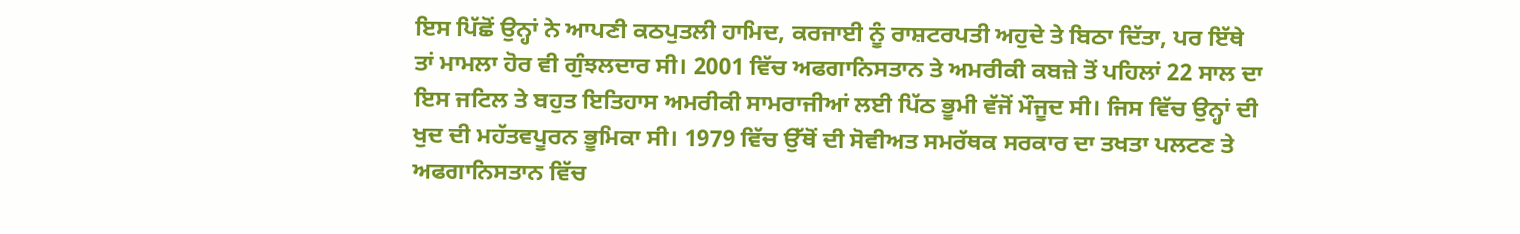ਇਸ ਪਿੱਛੋਂ ਉਨ੍ਹਾਂ ਨੇ ਆਪਣੀ ਕਠਪੁਤਲੀ ਹਾਮਿਦ, ਕਰਜਾਈ ਨੂੰ ਰਾਸ਼ਟਰਪਤੀ ਅਹੁਦੇ ਤੇ ਬਿਠਾ ਦਿੱਤਾ, ਪਰ ਇੱਥੇ ਤਾਂ ਮਾਮਲਾ ਹੋਰ ਵੀ ਗੁੰਝਲਦਾਰ ਸੀ। 2001 ਵਿੱਚ ਅਫਗਾਨਿਸਤਾਨ ਤੇ ਅਮਰੀਕੀ ਕਬਜ਼ੇ ਤੋਂ ਪਹਿਲਾਂ 22 ਸਾਲ ਦਾ ਇਸ ਜਟਿਲ ਤੇ ਬਹੁਤ ਇਤਿਹਾਸ ਅਮਰੀਕੀ ਸਾਮਰਾਜੀਆਂ ਲਈ ਪਿੱਠ ਭੂਮੀ ਵੱਜੋਂ ਮੌਜੂਦ ਸੀ। ਜਿਸ ਵਿੱਚ ਉਨ੍ਹਾਂ ਦੀ ਖੁਦ ਦੀ ਮਹੱਤਵਪੂਰਨ ਭੂਮਿਕਾ ਸੀ। 1979 ਵਿੱਚ ਉੱਥੋਂ ਦੀ ਸੋਵੀਅਤ ਸਮਰੱਥਕ ਸਰਕਾਰ ਦਾ ਤਖਤਾ ਪਲਟਣ ਤੇ ਅਫਗਾਨਿਸਤਾਨ ਵਿੱਚ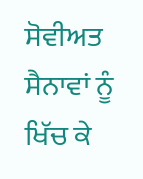ਸੋਵੀਅਤ ਸੈਨਾਵਾਂ ਨੂੰ ਖਿੱਚ ਕੇ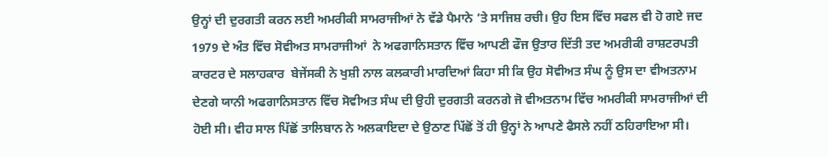ਉਨ੍ਹਾਂ ਦੀ ਦੁਰਗਤੀ ਕਰਨ ਲਈ ਅਮਰੀਕੀ ਸਾਮਰਾਜੀਆਂ ਨੇ ਵੱਡੇ ਪੈਮਾਨੇ ’ਤੇ ਸਾਜਿਸ਼ ਰਚੀ। ਉਹ ਇਸ ਵਿੱਚ ਸਫਲ ਵੀ ਹੋ ਗਏ ਜਦ 1979 ਦੇ ਅੰਤ ਵਿੱਚ ਸੋਵੀਅਤ ਸਾਮਰਾਜੀਆਂ  ਨੇ ਅਫਗਾਨਿਸਤਾਨ ਵਿੱਚ ਆਪਣੀ ਫੌਜ ਉਤਾਰ ਦਿੱਤੀ ਤਦ ਅਮਰੀਕੀ ਰਾਸ਼ਟਰਪਤੀ ਕਾਰਟਰ ਦੇ ਸਲਾਹਕਾਰ  ਬੇਜੇਂਸਕੀ ਨੇ ਖੁਸ਼ੀ ਨਾਲ ਕਲਕਾਰੀ ਮਾਰਦਿਆਂ ਕਿਹਾ ਸੀ ਕਿ ਉਹ ਸੋਵੀਅਤ ਸੰਘ ਨੂੰ ਉਸ ਦਾ ਵੀਅਤਨਾਮ ਦੇਣਗੇ ਯਾਨੀ ਅਫਗਾਨਿਸਤਾਨ ਵਿੱਚ ਸੋਵੀਅਤ ਸੰਘ ਦੀ ਉਹੀ ਦੁਰਗਤੀ ਕਰਨਗੇ ਜੋ ਵੀਅਤਨਾਮ ਵਿੱਚ ਅਮਰੀਕੀ ਸਾਮਰਾਜੀਆਂ ਦੀ ਹੋਈ ਸੀ। ਵੀਹ ਸਾਲ ਪਿੱਛੋਂ ਤਾਲਿਬਾਨ ਨੇ ਅਲਕਾਇਦਾ ਦੇ ਉਠਾਣ ਪਿੱਛੋਂ ਤੋਂ ਹੀ ਉਨ੍ਹਾਂ ਨੇ ਆਪਣੇ ਫੈਸਲੇ ਨਹੀਂ ਠਹਿਰਾਇਆ ਸੀ।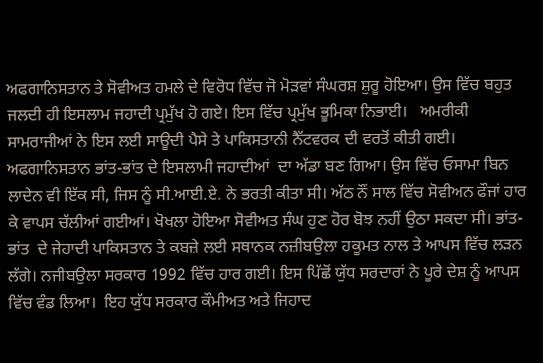ਅਫਗਾਨਿਸਤਾਨ ਤੇ ਸੋਵੀਅਤ ਹਮਲੇ ਦੇ ਵਿਰੋਧ ਵਿੱਚ ਜੋ ਮੋੜਵਾਂ ਸੰਘਰਸ਼ ਸ਼ੁਰੂ ਹੋਇਆ। ਉਸ ਵਿੱਚ ਬਹੁਤ ਜਲਦੀ ਹੀ ਇਸਲਾਮ ਜਹਾਦੀ ਪ੍ਰਮੁੱਖ ਹੋ ਗਏ। ਇਸ ਵਿੱਚ ਪ੍ਰਮੁੱਖ ਭੂਮਿਕਾ ਨਿਭਾਈ।   ਅਮਰੀਕੀ ਸਾਮਰਾਜੀਆਂ ਨੇ ਇਸ ਲਈ ਸਾਊਦੀ ਪੈਸੇ ਤੇ ਪਾਕਿਸਤਾਨੀ ਨੈੱਟਵਰਕ ਦੀ ਵਰਤੋਂ ਕੀਤੀ ਗਈ। ਅਫਗਾਨਿਸਤਾਨ ਭਾਂਤ-ਭਾਂਤ ਦੇ ਇਸਲਾਮੀ ਜਹਾਦੀਆਂ  ਦਾ ਅੱਡਾ ਬਣ ਗਿਆ। ਉਸ ਵਿੱਚ ਓਸਾਮਾ ਬਿਨ ਲਾਦੇਨ ਵੀ ਇੱਕ ਸੀ, ਜਿਸ ਨੂੰ ਸੀ.ਆਈ.ਏ. ਨੇ ਭਰਤੀ ਕੀਤਾ ਸੀ। ਅੱਠ ਨੌਂ ਸਾਲ ਵਿੱਚ ਸੋਵੀਅਨ ਫੌਜਾਂ ਹਾਰ ਕੇ ਵਾਪਸ ਚੱਲੀਆਂ ਗਈਆਂ। ਖੋਖਲਾ ਹੋਇਆ ਸੋਵੀਅਤ ਸੰਘ ਹੁਣ ਹੋਰ ਬੋਝ ਨਹੀਂ ਉਠਾ ਸਕਦਾ ਸੀ। ਭਾਂਤ-ਭਾਂਤ  ਦੇ ਜੇਹਾਦੀ ਪਾਕਿਸਤਾਨ ਤੇ ਕਬਜ਼ੇ ਲਈ ਸਥਾਨਕ ਨਜ਼ੀਬਉਲਾ ਹਕੂਮਤ ਨਾਲ ਤੇ ਆਪਸ ਵਿੱਚ ਲੜਨ ਲੱਗੇ। ਨਜੀਬਉਲਾ ਸਰਕਾਰ 1992 ਵਿੱਚ ਹਾਰ ਗਈ। ਇਸ ਪਿੱਛੋਂ ਯੁੱਧ ਸਰਦਾਰਾਂ ਨੇ ਪੂਰੇ ਦੇਸ਼ ਨੂੰ ਆਪਸ ਵਿੱਚ ਵੰਡ ਲਿਆ।  ਇਹ ਯੁੱਧ ਸਰਕਾਰ ਕੌਮੀਅਤ ਅਤੇ ਜਿਹਾਦ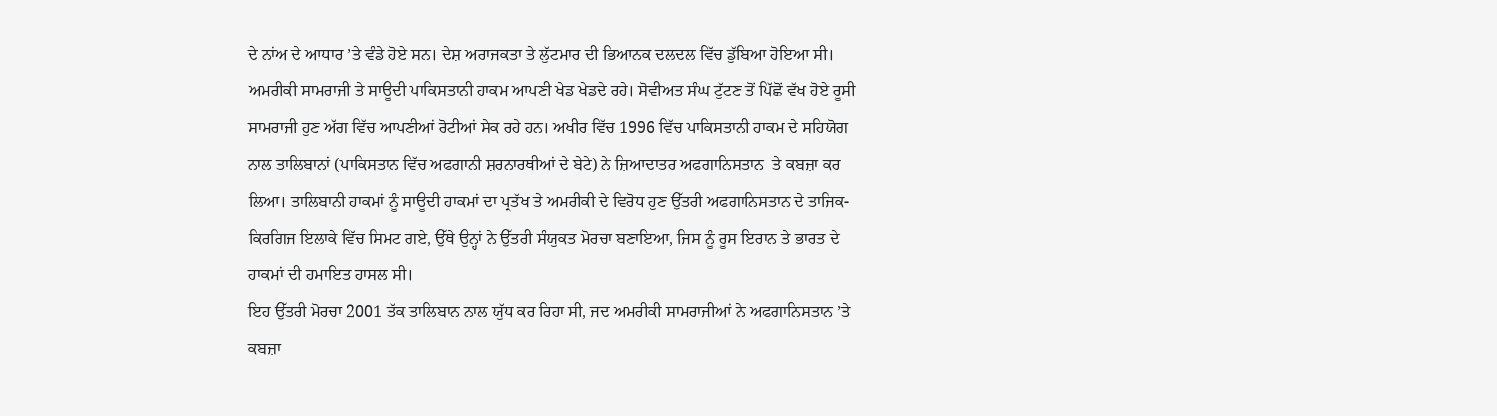ਦੇ ਨਾਂਅ ਦੇ ਆਧਾਰ ’ਤੇ ਵੰਡੇ ਹੋਏ ਸਨ। ਦੇਸ਼ ਅਰਾਜਕਤਾ ਤੇ ਲੁੱਟਮਾਰ ਦੀ ਭਿਆਨਕ ਦਲਦਲ ਵਿੱਚ ਡੁੱਬਿਆ ਹੋਇਆ ਸੀ। ਅਮਰੀਕੀ ਸਾਮਰਾਜੀ ਤੇ ਸਾਊਦੀ ਪਾਕਿਸਤਾਨੀ ਹਾਕਮ ਆਪਣੀ ਖੇਡ ਖੇਡਦੇ ਰਹੇ। ਸੋਵੀਅਤ ਸੰਘ ਟੁੱਟਣ ਤੋਂ ਪਿੱਛੋਂ ਵੱਖ ਹੋਏ ਰੂਸੀ ਸਾਮਰਾਜੀ ਹੁਣ ਅੱਗ ਵਿੱਚ ਆਪਣੀਆਂ ਰੋਟੀਆਂ ਸੇਕ ਰਹੇ ਹਨ। ਅਖੀਰ ਵਿੱਚ 1996 ਵਿੱਚ ਪਾਕਿਸਤਾਨੀ ਹਾਕਮ ਦੇ ਸਹਿਯੋਗ ਨਾਲ ਤਾਲਿਬਾਨਾਂ (ਪਾਕਿਸਤਾਨ ਵਿੱਚ ਅਫਗਾਨੀ ਸ਼ਰਨਾਰਥੀਆਂ ਦੇ ਬੇਟੇ) ਨੇ ਜ਼ਿਆਦਾਤਰ ਅਫਗਾਨਿਸਤਾਨ  ਤੇ ਕਬਜ਼ਾ ਕਰ ਲਿਆ। ਤਾਲਿਬਾਨੀ ਹਾਕਮਾਂ ਨੂੰ ਸਾਊਦੀ ਹਾਕਮਾਂ ਦਾ ਪ੍ਰਤੱਖ ਤੇ ਅਮਰੀਕੀ ਦੇ ਵਿਰੋਧ ਹੁਣ ਉੱਤਰੀ ਅਫਗਾਨਿਸਤਾਨ ਦੇ ਤਾਜਿਕ-ਕਿਰਗਿਜ ਇਲਾਕੇ ਵਿੱਚ ਸਿਮਟ ਗਏ, ਉੱਥੇ ਉਨ੍ਹਾਂ ਨੇ ਉੱਤਰੀ ਸੰਯੁਕਤ ਮੋਰਚਾ ਬਣਾਇਆ, ਜਿਸ ਨੂੰ ਰੂਸ ਇਰਾਨ ਤੇ ਭਾਰਤ ਦੇ ਹਾਕਮਾਂ ਦੀ ਹਮਾਇਤ ਹਾਸਲ ਸੀ।
ਇਹ ਉੱਤਰੀ ਮੋਰਚਾ 2001 ਤੱਕ ਤਾਲਿਬਾਨ ਨਾਲ ਯੁੱਧ ਕਰ ਰਿਹਾ ਸੀ, ਜਦ ਅਮਰੀਕੀ ਸਾਮਰਾਜੀਆਂ ਨੇ ਅਫਗਾਨਿਸਤਾਨ ’ਤੇ ਕਬਜ਼ਾ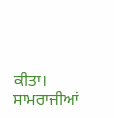ਕੀਤਾ। ਸਾਮਰਾਜੀਆਂ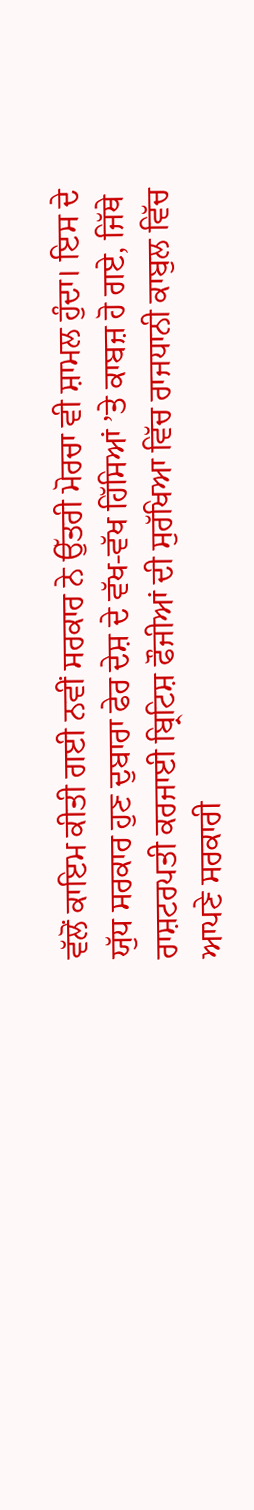ਵੱਲੋਂ ਕਾਇਮ ਕੀਤੀ ਗਈ ਨਵੀਂ ਸਰਕਾਰ ਨੇ ਉੱਤਰੀ ਮੋਰਚਾ ਵੀ ਸ਼ਾਮਲ ਹੁੰਦਾ। ਇਸ ਦੇ ਯੁੱਧ ਸਰਕਾਰ ਹੁਣ ਦੁਬਾਰਾ ਫੇਰ ਦੇਸ਼ ਦੇ ਵੱਖ-ਵੱਖ ਹਿੱਸਿਆਂ ’ਤੇ ਕਾਬਜ਼ ਹੋ ਗਏ, ਜਿੱਥੇ ਰਾਸ਼ਟਰਪਤੀ ਕਰਜਾਈ ਬ੍ਰਿਟਿਸ਼ ਫੌਜੀਆਂ ਦੀ ਸੁਰੱਖਿਆ ਵਿੱਚ ਰਾਜਧਾਨੀ ਕਾਬੁਲ ਵਿੱਚ ਆਪਣੇ ਸਰਕਾਰੀ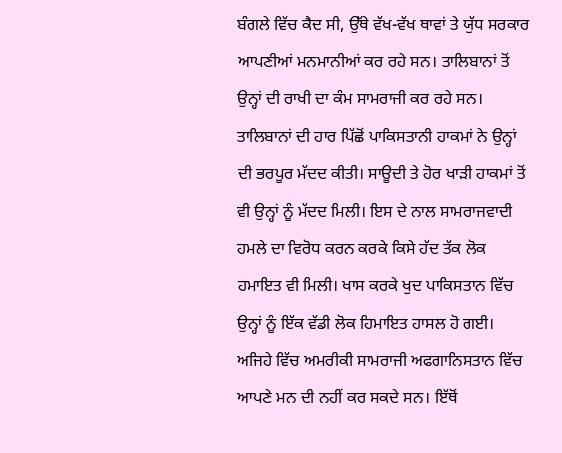ਬੰਗਲੇ ਵਿੱਚ ਕੈਦ ਸੀ, ਉੱਥੇ ਵੱਖ-ਵੱਖ ਥਾਵਾਂ ਤੇ ਯੁੱਧ ਸਰਕਾਰ ਆਪਣੀਆਂ ਮਨਮਾਨੀਆਂ ਕਰ ਰਹੇ ਸਨ। ਤਾਲਿਬਾਨਾਂ ਤੋਂ ਉਨ੍ਹਾਂ ਦੀ ਰਾਖੀ ਦਾ ਕੰਮ ਸਾਮਰਾਜੀ ਕਰ ਰਹੇ ਸਨ। ਤਾਲਿਬਾਨਾਂ ਦੀ ਹਾਰ ਪਿੱਛੋਂ ਪਾਕਿਸਤਾਨੀ ਹਾਕਮਾਂ ਨੇ ਉਨ੍ਹਾਂ ਦੀ ਭਰਪੂਰ ਮੱਦਦ ਕੀਤੀ। ਸਾਊਦੀ ਤੇ ਹੋਰ ਖਾੜੀ ਹਾਕਮਾਂ ਤੋਂ ਵੀ ਉਨ੍ਹਾਂ ਨੂੰ ਮੱਦਦ ਮਿਲੀ। ਇਸ ਦੇ ਨਾਲ ਸਾਮਰਾਜਵਾਦੀ ਹਮਲੇ ਦਾ ਵਿਰੋਧ ਕਰਨ ਕਰਕੇ ਕਿਸੇ ਹੱਦ ਤੱਕ ਲੋਕ ਹਮਾਇਤ ਵੀ ਮਿਲੀ। ਖਾਸ ਕਰਕੇ ਖੁਦ ਪਾਕਿਸਤਾਨ ਵਿੱਚ ਉਨ੍ਹਾਂ ਨੂੰ ਇੱਕ ਵੱਡੀ ਲੋਕ ਹਿਮਾਇਤ ਹਾਸਲ ਹੋ ਗਈ। ਅਜਿਹੇ ਵਿੱਚ ਅਮਰੀਕੀ ਸਾਮਰਾਜੀ ਅਫਗਾਨਿਸਤਾਨ ਵਿੱਚ ਆਪਣੇ ਮਨ ਦੀ ਨਹੀਂ ਕਰ ਸਕਦੇ ਸਨ। ਇੱਥੋਂ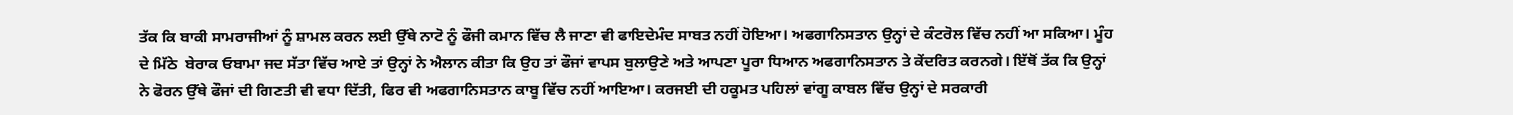ਤੱਕ ਕਿ ਬਾਕੀ ਸਾਮਰਾਜੀਆਂ ਨੂੰ ਸ਼ਾਮਲ ਕਰਨ ਲਈ ਉੱਥੇ ਨਾਟੋ ਨੂੰ ਫੌਜੀ ਕਮਾਨ ਵਿੱਚ ਲੈ ਜਾਣਾ ਵੀ ਫਾਇਦੇਮੰਦ ਸਾਬਤ ਨਹੀਂ ਹੋਇਆ। ਅਫਗਾਨਿਸਤਾਨ ਉਨ੍ਹਾਂ ਦੇ ਕੰਟਰੋਲ ਵਿੱਚ ਨਹੀਂ ਆ ਸਕਿਆ। ਮੂੰਹ ਦੇ ਮਿੱਠੇ  ਬੇਰਾਕ ਓਬਾਮਾ ਜਦ ਸੱਤਾ ਵਿੱਚ ਆਏ ਤਾਂ ਉਨ੍ਹਾਂ ਨੇ ਐਲਾਨ ਕੀਤਾ ਕਿ ਉਹ ਤਾਂ ਫੌਜਾਂ ਵਾਪਸ ਬੁਲਾਉਣੇ ਅਤੇ ਆਪਣਾ ਪੂਰਾ ਧਿਆਨ ਅਫਗਾਨਿਸਤਾਨ ਤੇ ਕੇਂਦਰਿਤ ਕਰਨਗੇ। ਇੱਥੋਂ ਤੱਕ ਕਿ ਉਨ੍ਹਾਂ ਨੇ ਫੋਰਨ ਉੱਥੇ ਫੌਜਾਂ ਦੀ ਗਿਣਤੀ ਵੀ ਵਧਾ ਦਿੱਤੀ, ਫਿਰ ਵੀ ਅਫਗਾਨਿਸਤਾਨ ਕਾਬੂ ਵਿੱਚ ਨਹੀਂ ਆਇਆ। ਕਰਜਈ ਦੀ ਹਕੂਮਤ ਪਹਿਲਾਂ ਵਾਂਗੂ ਕਾਬਲ ਵਿੱਚ ਉਨ੍ਹਾਂ ਦੇ ਸਰਕਾਰੀ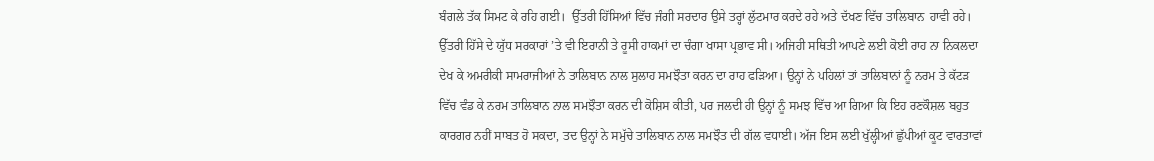ਬੰਗਲੇ ਤੱਕ ਸਿਮਟ ਕੇ ਰਹਿ ਗਈ।  ਉੱਤਰੀ ਹਿੱਸਿਆਂ ਵਿੱਚ ਜੰਗੀ ਸਰਦਾਰ ਉਸੇ ਤਰ੍ਹਾਂ ਲੁੱਟਮਾਰ ਕਰਦੇ ਰਹੇ ਅਤੇ ਦੱਖਣ ਵਿੱਚ ਤਾਲਿਬਾਨ  ਹਾਵੀ ਰਹੇ। ਉੱਤਰੀ ਹਿੱਸੇ ਦੇ ਯੁੱਧ ਸਰਕਾਰਾਂ ’ਤੇ ਵੀ ਇਰਾਨੀ ਤੇ ਰੂਸੀ ਹਾਕਮਾਂ ਦਾ ਚੰਗਾ ਖਾਸਾ ਪ੍ਰਭਾਵ ਸੀ। ਅਜਿਹੀ ਸਥਿਤੀ ਆਪਣੇ ਲਈ ਕੋਈ ਰਾਹ ਨਾ ਨਿਕਲਦਾ ਦੇਖ ਕੇ ਅਮਰੀਕੀ ਸਾਮਰਾਜੀਆਂ ਨੇ ਤਾਲਿਬਾਨ ਨਾਲ ਸੁਲਾਹ ਸਮਝੌਤਾ ਕਰਨ ਦਾ ਰਾਹ ਫੜਿਆ। ਉਨ੍ਹਾਂ ਨੇ ਪਹਿਲਾਂ ਤਾਂ ਤਾਲਿਬਾਨਾਂ ਨੂੰ ਨਰਮ ਤੇ ਕੱਟੜ ਵਿੱਚ ਵੰਡ ਕੇ ਨਰਮ ਤਾਲਿਬਾਨ ਨਾਲ ਸਮਝੌਤਾ ਕਰਨ ਦੀ ਕੋਸ਼ਿਸ ਕੀਤੀ, ਪਰ ਜਲਦੀ ਹੀ ਉਨ੍ਹਾਂ ਨੂੰ ਸਮਝ ਵਿੱਚ ਆ ਗਿਆ ਕਿ ਇਹ ਰਣਕੌਸ਼ਲ ਬਹੁਤ ਕਾਰਗਰ ਨਹੀਂ ਸਾਬਤ ਹੋ ਸਕਦਾ, ਤਦ ਉਨ੍ਹਾਂ ਨੇ ਸਮੁੱਚੇ ਤਾਲਿਬਾਨ ਨਾਲ ਸਮਝੌਤ ਦੀ ਗੱਲ ਵਧਾਈ। ਅੱਜ ਇਸ ਲਈ ਖੁੱਲ੍ਹੀਆਂ ਛੁੱਪੀਆਂ ਕੂਟ ਵਾਰਤਾਵਾਂ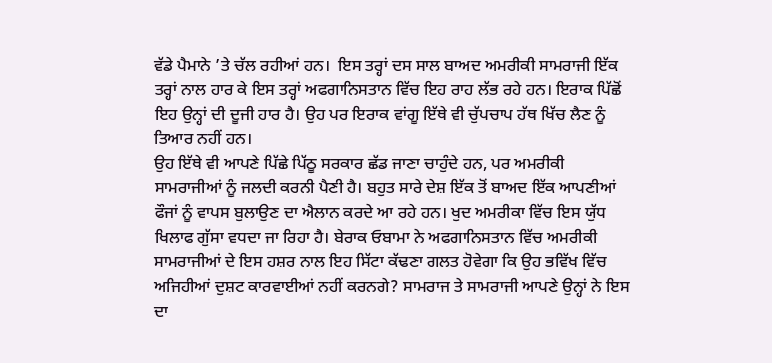ਵੱਡੇ ਪੈਮਾਨੇ ’ਤੇ ਚੱਲ ਰਹੀਆਂ ਹਨ।  ਇਸ ਤਰ੍ਹਾਂ ਦਸ ਸਾਲ ਬਾਅਦ ਅਮਰੀਕੀ ਸਾਮਰਾਜੀ ਇੱਕ ਤਰ੍ਹਾਂ ਨਾਲ ਹਾਰ ਕੇ ਇਸ ਤਰ੍ਹਾਂ ਅਫਗਾਨਿਸਤਾਨ ਵਿੱਚ ਇਹ ਰਾਹ ਲੱਭ ਰਹੇ ਹਨ। ਇਰਾਕ ਪਿੱਛੋਂ ਇਹ ਉਨ੍ਹਾਂ ਦੀ ਦੂਜੀ ਹਾਰ ਹੈ। ਉਹ ਪਰ ਇਰਾਕ ਵਾਂਗੂ ਇੱਥੇ ਵੀ ਚੁੱਪਚਾਪ ਹੱਥ ਖਿੱਚ ਲੈਣ ਨੂੰ ਤਿਆਰ ਨਹੀਂ ਹਨ।
ਉਹ ਇੱਥੇ ਵੀ ਆਪਣੇ ਪਿੱਛੇ ਪਿੱਠੂ ਸਰਕਾਰ ਛੱਡ ਜਾਣਾ ਚਾਹੁੰਦੇ ਹਨ, ਪਰ ਅਮਰੀਕੀ ਸਾਮਰਾਜੀਆਂ ਨੂੰ ਜਲਦੀ ਕਰਨੀ ਪੈਣੀ ਹੈ। ਬਹੁਤ ਸਾਰੇ ਦੇਸ਼ ਇੱਕ ਤੋਂ ਬਾਅਦ ਇੱਕ ਆਪਣੀਆਂ ਫੌਜਾਂ ਨੂੰ ਵਾਪਸ ਬੁਲਾਉਣ ਦਾ ਐਲਾਨ ਕਰਦੇ ਆ ਰਹੇ ਹਨ। ਖੁਦ ਅਮਰੀਕਾ ਵਿੱਚ ਇਸ ਯੁੱਧ ਖਿਲਾਫ ਗੁੱਸਾ ਵਧਦਾ ਜਾ ਰਿਹਾ ਹੈ। ਬੇਰਾਕ ਓਬਾਮਾ ਨੇ ਅਫਗਾਨਿਸਤਾਨ ਵਿੱਚ ਅਮਰੀਕੀ ਸਾਮਰਾਜੀਆਂ ਦੇ ਇਸ ਹਸ਼ਰ ਨਾਲ ਇਹ ਸਿੱਟਾ ਕੱਢਣਾ ਗਲਤ ਹੋਵੇਗਾ ਕਿ ਉਹ ਭਵਿੱਖ ਵਿੱਚ ਅਜਿਹੀਆਂ ਦੁਸ਼ਟ ਕਾਰਵਾਈਆਂ ਨਹੀਂ ਕਰਨਗੇ? ਸਾਮਰਾਜ ਤੇ ਸਾਮਰਾਜੀ ਆਪਣੇ ਉਨ੍ਹਾਂ ਨੇ ਇਸ ਦਾ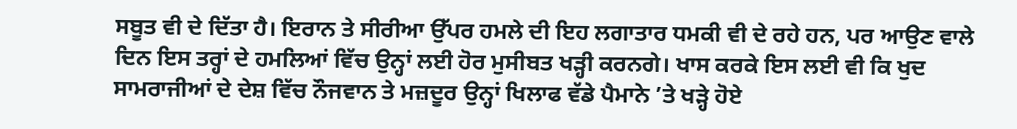ਸਬੂਤ ਵੀ ਦੇ ਦਿੱਤਾ ਹੈ। ਇਰਾਨ ਤੇ ਸੀਰੀਆ ਉੱਪਰ ਹਮਲੇ ਦੀ ਇਹ ਲਗਾਤਾਰ ਧਮਕੀ ਵੀ ਦੇ ਰਹੇ ਹਨ, ਪਰ ਆਉਣ ਵਾਲੇ ਦਿਨ ਇਸ ਤਰ੍ਹਾਂ ਦੇ ਹਮਲਿਆਂ ਵਿੱਚ ਉਨ੍ਹਾਂ ਲਈ ਹੋਰ ਮੁਸੀਬਤ ਖੜ੍ਹੀ ਕਰਨਗੇ। ਖਾਸ ਕਰਕੇ ਇਸ ਲਈ ਵੀ ਕਿ ਖੁਦ ਸਾਮਰਾਜੀਆਂ ਦੇ ਦੇਸ਼ ਵਿੱਚ ਨੌਜਵਾਨ ਤੇ ਮਜ਼ਦੂਰ ਉਨ੍ਹਾਂ ਖਿਲਾਫ ਵੱਡੇ ਪੈਮਾਨੇ ’ਤੇ ਖੜ੍ਹੇ ਹੋਏ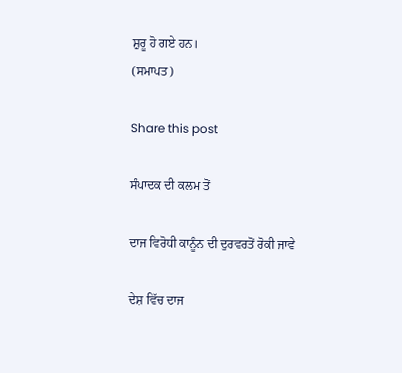ਸ਼ੁਰੂ ਹੋ ਗਏ ਹਨ।
(ਸਮਾਪਤ)

Share this post

ਸੰਪਾਦਕ ਦੀ ਕਲਮ ਤੋਂ

ਦਾਜ ਵਿਰੋਧੀ ਕਾਨੂੰਨ ਦੀ ਦੁਰਵਰਤੋਂ ਰੋਕੀ ਜਾਵੇ

ਦੇਸ਼ ਵਿੱਚ ਦਾਜ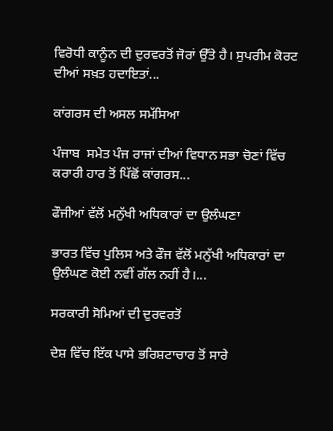ਵਿਰੋਧੀ ਕਾਨੂੰਨ ਦੀ ਦੁਰਵਰਤੋਂ ਜੋਰਾਂ ਉੱਤੇ ਹੈ। ਸੁਪਰੀਮ ਕੋਰਟ ਦੀਆਂ ਸਖ਼ਤ ਹਦਾਇਤਾਂ...

ਕਾਂਗਰਸ ਦੀ ਅਸਲ ਸਮੱਸਿਆ

ਪੰਜਾਬ  ਸਮੇਤ ਪੰਜ ਰਾਜਾਂ ਦੀਆਂ ਵਿਧਾਨ ਸਭਾ ਚੋਣਾਂ ਵਿੱਚ ਕਰਾਰੀ ਹਾਰ ਤੋਂ ਪਿੱਛੋਂ ਕਾਂਗਰਸ...

ਫੌਜੀਆਂ ਵੱਲੋਂ ਮਨੁੱਖੀ ਅਧਿਕਾਰਾਂ ਦਾ ਉਲੰਘਣਾ

ਭਾਰਤ ਵਿੱਚ ਪੁਲਿਸ ਅਤੇ ਫੌਜ ਵੱਲੋਂ ਮਨੁੱਖੀ ਅਧਿਕਾਰਾਂ ਦਾ ਉਲੰਘਣ ਕੋਈ ਨਵੀਂ ਗੱਲ ਨਹੀਂ ਹੈ।...

ਸਰਕਾਰੀ ਸੋਮਿਆਂ ਦੀ ਦੁਰਵਰਤੋਂ

ਦੇਸ਼ ਵਿੱਚ ਇੱਕ ਪਾਸੇ ਭਰਿਸ਼ਟਾਚਾਰ ਤੋਂ ਸਾਰੇ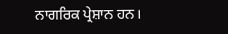ਨਾਗਰਿਕ ਪ੍ਰੇਸ਼ਾਨ ਹਨ।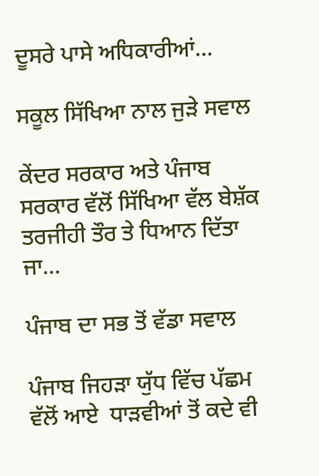ਦੂਸਰੇ ਪਾਸੇ ਅਧਿਕਾਰੀਆਂ...

ਸਕੂਲ ਸਿੱਖਿਆ ਨਾਲ ਜੁੜੇ ਸਵਾਲ

ਕੇਂਦਰ ਸਰਕਾਰ ਅਤੇ ਪੰਜਾਬ ਸਰਕਾਰ ਵੱਲੋਂ ਸਿੱਖਿਆ ਵੱਲ ਬੇਸ਼ੱਕ ਤਰਜੀਹੀ ਤੌਰ ਤੇ ਧਿਆਨ ਦਿੱਤਾ ਜਾ...

ਪੰਜਾਬ ਦਾ ਸਭ ਤੋਂ ਵੱਡਾ ਸਵਾਲ

ਪੰਜਾਬ ਜਿਹੜਾ ਯੁੱਧ ਵਿੱਚ ਪੱਛਮ ਵੱਲੋਂ ਆਏ  ਧਾੜਵੀਆਂ ਤੋਂ ਕਦੇ ਵੀ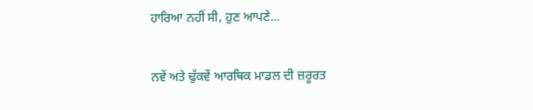ਹਾਰਿਆ ਨਹੀਂ ਸੀ, ਹੁਣ ਆਪਣੇ...

ਨਵੇਂ ਅਤੇ ਢੁੱਕਵੇਂ ਆਰਥਿਕ ਮਾਡਲ ਦੀ ਜ਼ਰੂਰਤ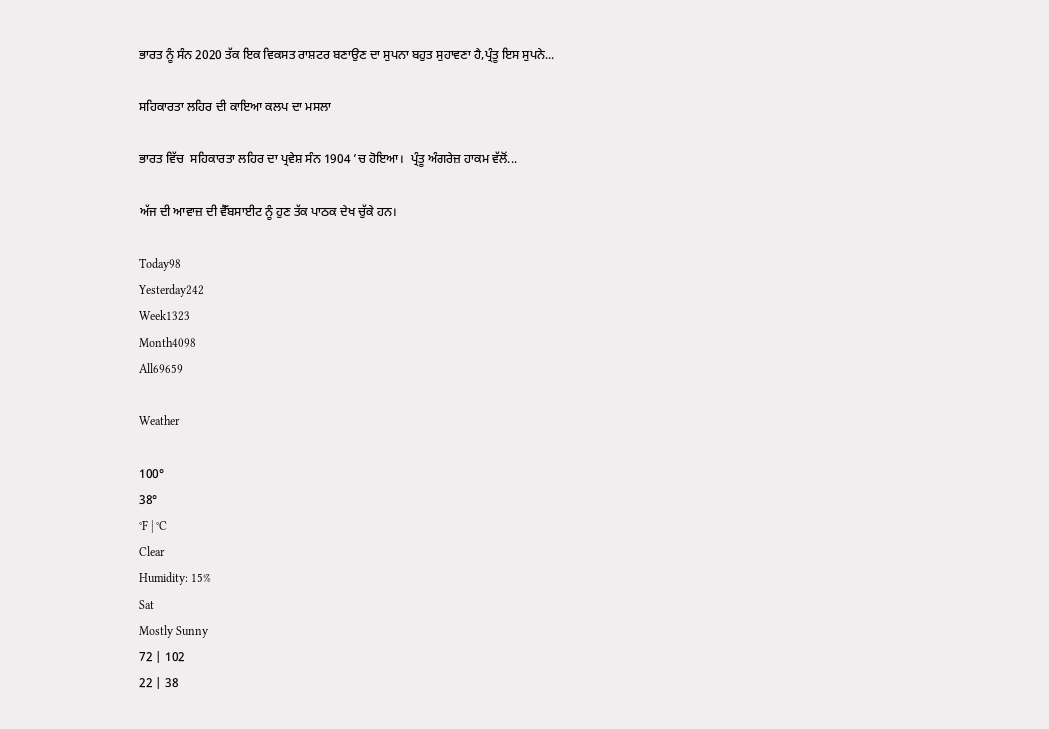ਭਾਰਤ ਨੂੰ ਸੰਨ 2020 ਤੱਕ ਇਕ ਵਿਕਸਤ ਰਾਸ਼ਟਰ ਬਣਾਉਣ ਦਾ ਸੁਪਨਾ ਬਹੁਤ ਸੁਹਾਵਣਾ ਹੈ,ਪ੍ਰੰਤੂ ਇਸ ਸੁਪਨੇ...

ਸਹਿਕਾਰਤਾ ਲਹਿਰ ਦੀ ਕਾਇਆ ਕਲਪ ਦਾ ਮਸਲਾ

ਭਾਰਤ ਵਿੱਚ  ਸਹਿਕਾਰਤਾ ਲਹਿਰ ਦਾ ਪ੍ਰਵੇਸ਼ ਸੰਨ 1904 ’ਚ ਹੋਇਆ।  ਪ੍ਰੰਤੂ ਅੰਗਰੇਜ਼ ਹਾਕਮ ਵੱਲੋਂ...

ਅੱਜ ਦੀ ਆਵਾਜ਼ ਦੀ ਵੈੱਬਸਾਈਟ ਨੂੰ ਹੁਣ ਤੱਕ ਪਾਠਕ ਦੇਖ ਚੁੱਕੇ ਹਨ।

Today98
Yesterday242
Week1323
Month4098
All69659

Weather

100°
38°
°F | °C
Clear
Humidity: 15%
Sat
Mostly Sunny
72 | 102
22 | 38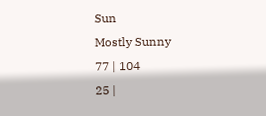Sun
Mostly Sunny
77 | 104
25 |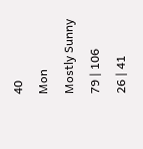40
Mon
Mostly Sunny
79 | 106
26 | 41